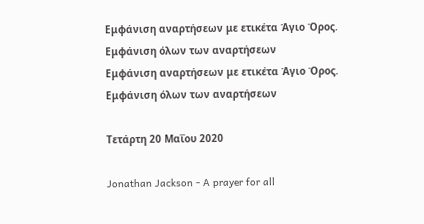Εμφάνιση αναρτήσεων με ετικέτα Άγιο Όρος. Εμφάνιση όλων των αναρτήσεων
Εμφάνιση αναρτήσεων με ετικέτα Άγιο Όρος. Εμφάνιση όλων των αναρτήσεων

Τετάρτη 20 Μαΐου 2020

Jonathan Jackson - A prayer for all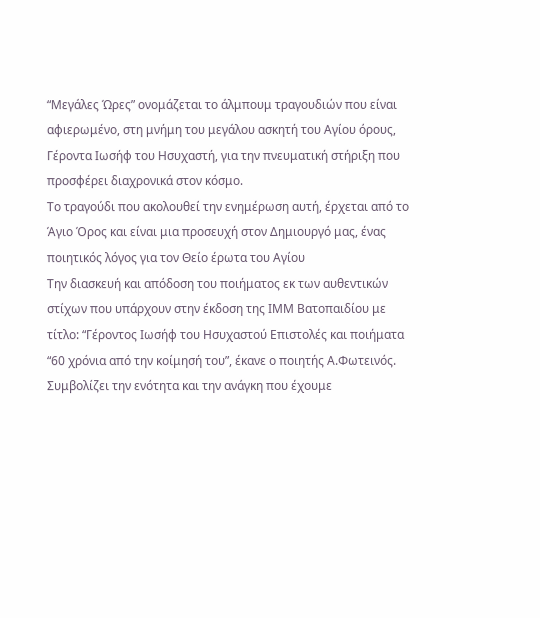“Μεγάλες Ώρες” ονομάζεται το άλμπουμ τραγουδιών που είναι αφιερωμένο, στη μνήμη του μεγάλου ασκητή του Αγίου όρους, Γέροντα Ιωσήφ του Ησυχαστή, για την πνευματική στήριξη που προσφέρει διαχρονικά στον κόσμο.
Το τραγούδι που ακολουθεί την ενημέρωση αυτή, έρχεται από το Άγιο Όρος και είναι μια προσευχή στον Δημιουργό μας, ένας ποιητικός λόγος για τον Θείο έρωτα του Αγίου
Την διασκευή και απόδοση του ποιήματος εκ των αυθεντικών στίχων που υπάρχουν στην έκδοση της ΙΜΜ Βατοπαιδίου με τίτλο: “Γέροντος Ιωσήφ του Ησυχαστού Επιστολές και ποιήματα “60 χρόνια από την κοίμησή του”, έκανε ο ποιητής Α.Φωτεινός.
Συμβολίζει την ενότητα και την ανάγκη που έχουμε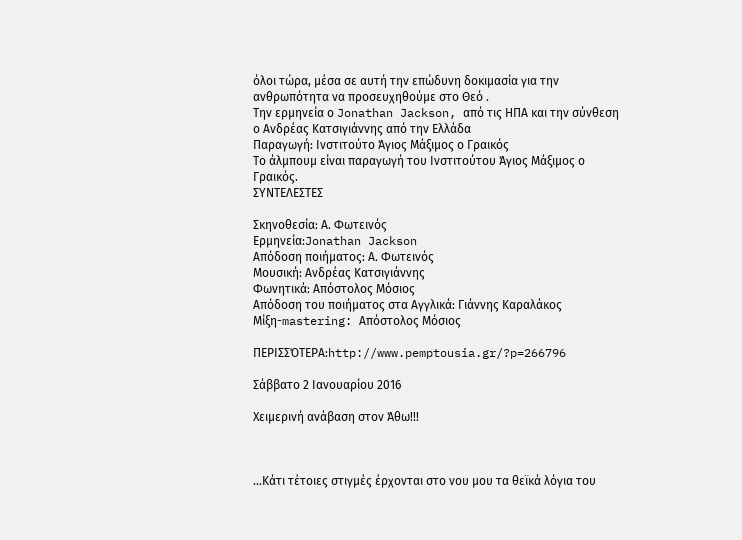όλοι τώρα, μέσα σε αυτή την επώδυνη δοκιμασία για την ανθρωπότητα να προσευχηθούμε στο Θεό .
Την ερμηνεία ο Jonathan Jackson, από τις ΗΠΑ και την σύνθεση ο Ανδρέας Κατσιγιάννης από την Ελλάδα
Παραγωγή: Ινστιτούτο Άγιος Μάξιμος ο Γραικός
Το άλμπουμ είναι παραγωγή του Ινστιτούτου Άγιος Μάξιμος ο Γραικός.
ΣΥΝΤΕΛΕΣΤΕΣ

Σκηνοθεσία: Α. Φωτεινός
Ερμηνεία:Jonathan Jackson
Απόδοση ποιήματος: Α. Φωτεινός
Μουσική: Ανδρέας Κατσιγιάννης
Φωνητικά: Απόστολος Μόσιος
Απόδοση του ποιήματος στα Αγγλικά: Γιάννης Καραλάκος
Μίξη-mastering: Απόστολος Μόσιος

ΠΕΡΙΣΣΌΤΕΡΑ:http://www.pemptousia.gr/?p=266796

Σάββατο 2 Ιανουαρίου 2016

Χειμερινή ανάβαση στον Άθω!!!



...Κάτι τέτοιες στιγμές έρχονται στο νου μου τα θεϊκά λόγια του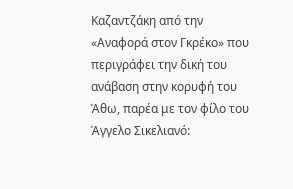Καζαντζάκη από την «Αναφορά στον Γκρέκο» που περιγράφει την δική του ανάβαση στην κορυφή του Άθω, παρέα με τον φίλο του Άγγελο Σικελιανό: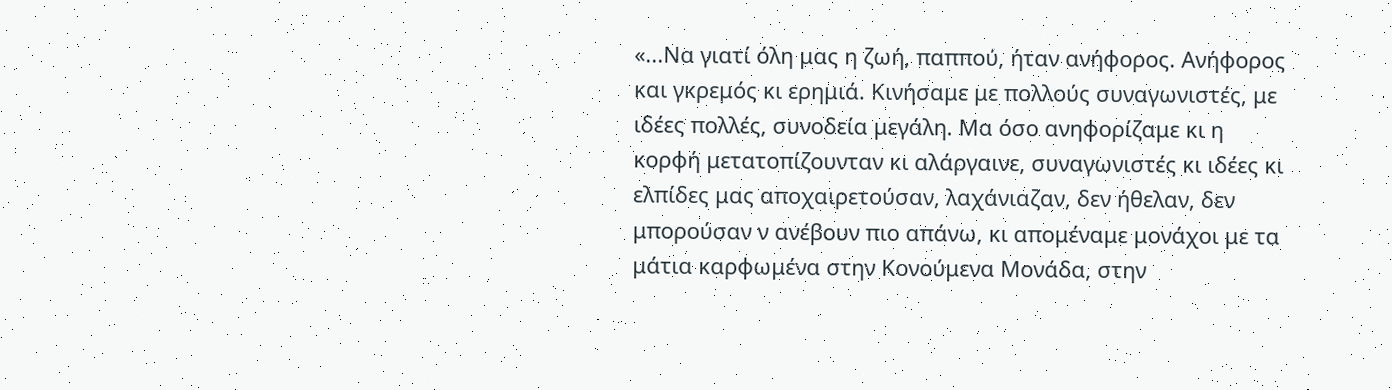«...Να γιατί όλη μας η ζωή, παππού, ήταν ανήφορος. Ανήφορος και γκρεμός κι ερημιά. Κινήσαμε με πολλούς συναγωνιστές, με ιδέες πολλές, συνοδεία μεγάλη. Μα όσο ανηφορίζαμε κι η κορφή μετατοπίζουνταν κι αλάργαινε, συναγωνιστές κι ιδέες κι ελπίδες μας αποχαιρετούσαν, λαχάνιαζαν, δεν ήθελαν, δεν μπορούσαν ν ανέβουν πιο απάνω, κι απομέναμε μονάχοι με τα μάτια καρφωμένα στην Κονούμενα Μονάδα, στην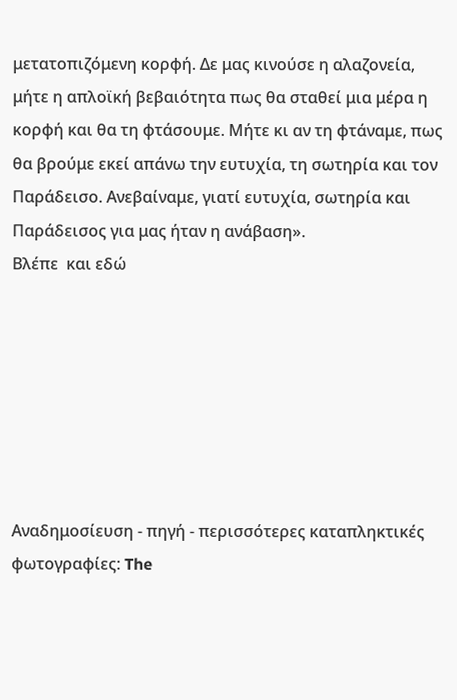μετατοπιζόμενη κορφή. Δε μας κινούσε η αλαζονεία, μήτε η απλοϊκή βεβαιότητα πως θα σταθεί μια μέρα η κορφή και θα τη φτάσουμε. Μήτε κι αν τη φτάναμε, πως θα βρούμε εκεί απάνω την ευτυχία, τη σωτηρία και τον Παράδεισο. Ανεβαίναμε, γιατί ευτυχία, σωτηρία και Παράδεισος για μας ήταν η ανάβαση».
Βλέπε  και εδώ







Αναδημοσίευση - πηγή - περισσότερες καταπληκτικές φωτογραφίες: The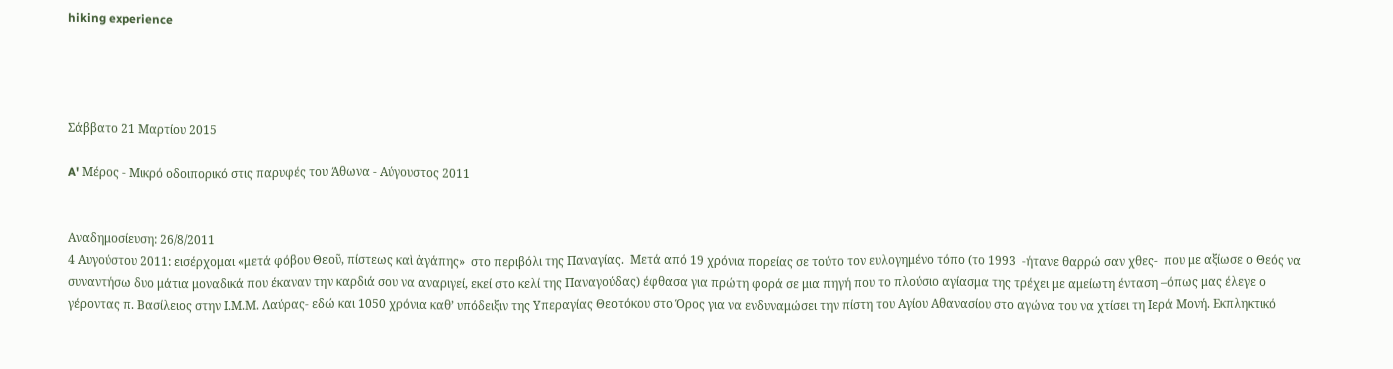hiking experience




Σάββατο 21 Μαρτίου 2015

A' Μέρος - Μικρό οδοιπορικό στις παρυφές του Άθωνα - Αύγουστος 2011


Αναδημοσίευση: 26/8/2011
4 Αυγούστου 2011: εισέρχομαι «μετά φόβου Θεοῦ, πίστεως καὶ ἀγάπης»  στο περιβόλι της Παναγίας.  Μετά από 19 χρόνια πορείας σε τούτο τον ευλογημένο τόπο (το 1993  -ήτανε θαρρώ σαν χθες-  που με αξίωσε ο Θεός να συναντήσω δυο μάτια μοναδικά που έκαναν την καρδιά σου να αναριγεί, εκεί στο κελί της Παναγούδας) έφθασα για πρώτη φορά σε μια πηγή που το πλούσιο αγίασμα της τρέχει με αμείωτη ένταση –όπως μας έλεγε ο γέροντας π. Βασίλειος στην Ι.Μ.Μ. Λαύρας- εδώ και 1050 χρόνια καθ’ υπόδειξιν της Υπεραγίας Θεοτόκου στο Όρος για να ενδυναμώσει την πίστη του Αγίου Αθανασίου στο αγώνα του να χτίσει τη Ιερά Μονή. Εκπληκτικό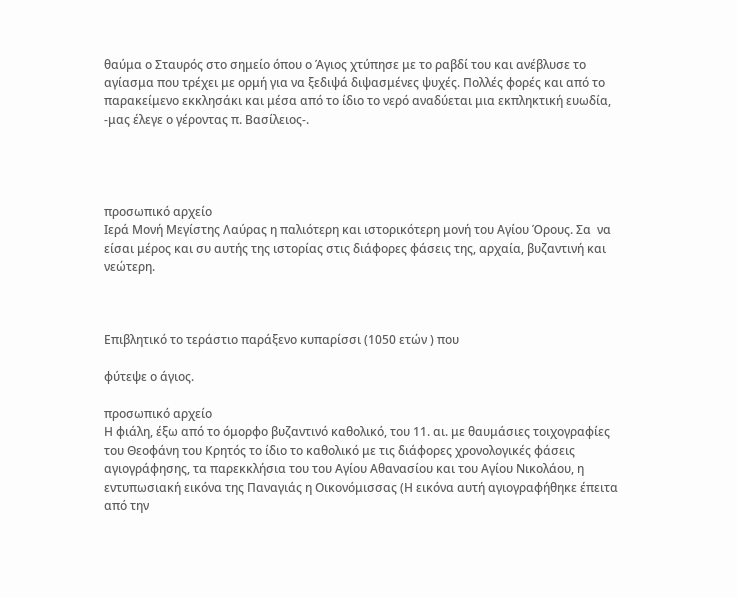θαύμα ο Σταυρός στο σημείο όπου ο Άγιος χτύπησε με το ραβδί του και ανέβλυσε το αγίασμα που τρέχει με ορμή για να ξεδιψά διψασμένες ψυχές. Πολλές φορές και από το παρακείμενο εκκλησάκι και μέσα από το ίδιο το νερό αναδύεται μια εκπληκτική ευωδία, -μας έλεγε ο γέροντας π. Βασίλειος-.




προσωπικό αρχείο
Ιερά Μονή Μεγίστης Λαύρας η παλιότερη και ιστορικότερη μονή του Αγίου Όρους. Σα  να είσαι μέρος και συ αυτής της ιστορίας στις διάφορες φάσεις της, αρχαία, βυζαντινή και νεώτερη.



Επιβλητικό το τεράστιο παράξενο κυπαρίσσι (1050 ετών ) που

φύτεψε ο άγιος.

προσωπικό αρχείο
Η φιάλη, έξω από το όμορφο βυζαντινό καθολικό, του 11. αι. με θαυμάσιες τοιχογραφίες του Θεοφάνη του Κρητός το ίδιο το καθολικό με τις διάφορες χρονολογικές φάσεις αγιογράφησης, τα παρεκκλήσια του του Αγίου Αθανασίου και του Αγίου Νικολάου, η εντυπωσιακή εικόνα της Παναγιάς η Οικονόμισσας (Η εικόνα αυτή αγιογραφήθηκε έπειτα από την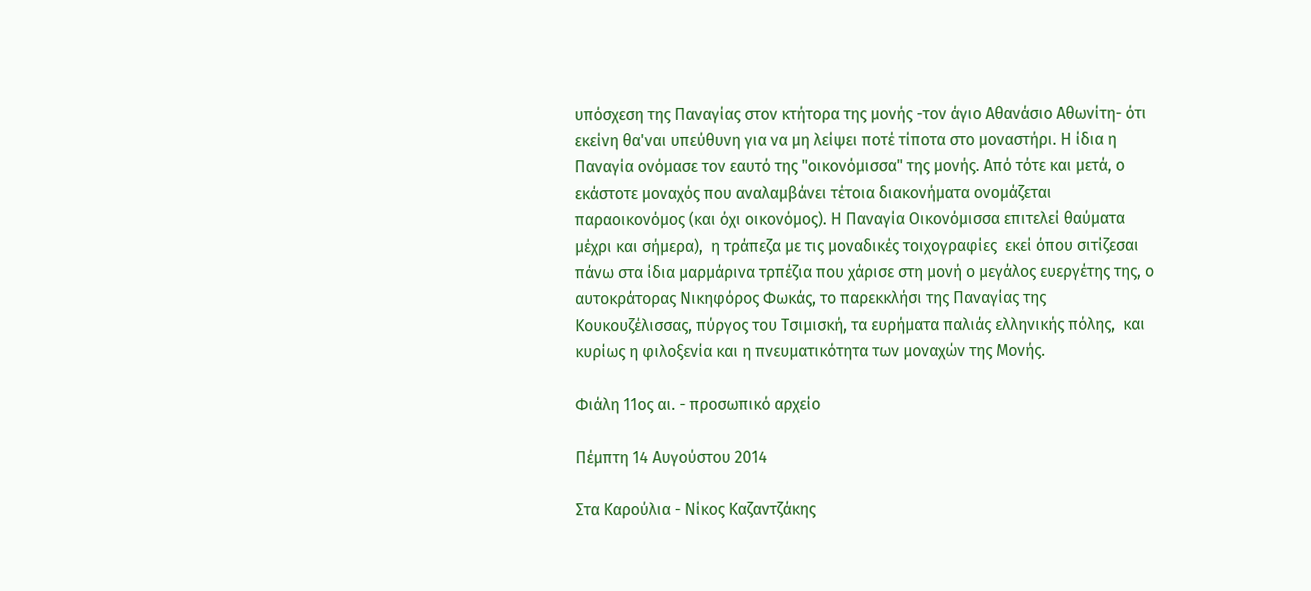υπόσχεση της Παναγίας στον κτήτορα της μονής -τον άγιο Αθανάσιο Αθωνίτη- ότι εκείνη θα'ναι υπεύθυνη για να μη λείψει ποτέ τίποτα στο μοναστήρι. Η ίδια η Παναγία ονόμασε τον εαυτό της "οικονόμισσα" της μονής. Από τότε και μετά, ο εκάστοτε μοναχός που αναλαμβάνει τέτοια διακονήματα ονομάζεται παραοικονόμος (και όχι οικονόμος). Η Παναγία Οικονόμισσα επιτελεί θαύματα μέχρι και σήμερα),  η τράπεζα με τις μοναδικές τοιχογραφίες  εκεί όπου σιτίζεσαι πάνω στα ίδια μαρμάρινα τρπέζια που χάρισε στη μονή ο μεγάλος ευεργέτης της, ο αυτοκράτορας Νικηφόρος Φωκάς, το παρεκκλήσι της Παναγίας της Κουκουζέλισσας, πύργος του Τσιμισκή, τα ευρήματα παλιάς ελληνικής πόλης,  και κυρίως η φιλοξενία και η πνευματικότητα των μοναχών της Μονής.

Φιάλη 11ος αι. - προσωπικό αρχείο

Πέμπτη 14 Αυγούστου 2014

Στα Καρούλια - Νίκος Καζαντζάκης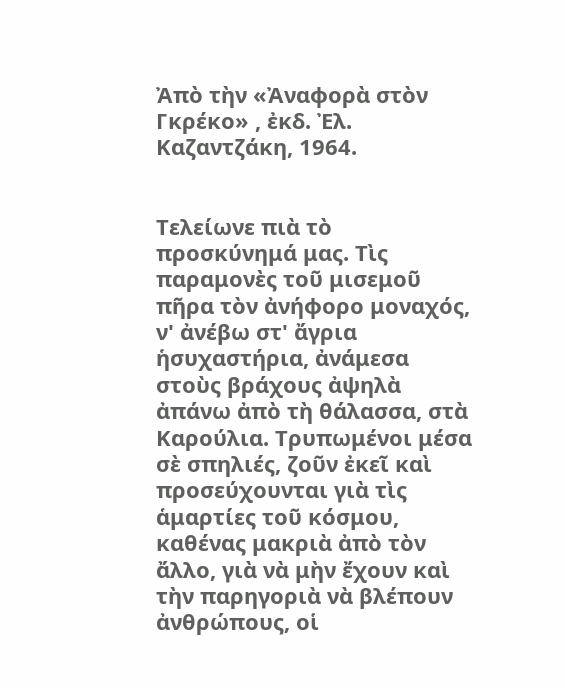Ἀπὸ τὴν «Ἀναφορὰ στὸν Γκρέκο» , ἐκδ. Ἐλ. Καζαντζάκη, 1964.


Τελείωνε πιὰ τὸ προσκύνημά μας. Τὶς παραμονὲς τοῦ μισεμοῦ πῆρα τὸν ἀνήφορο μοναχός, ν' ἀνέβω στ' ἄγρια ἡσυχαστήρια, ἀνάμεσα στοὺς βράχους ἀψηλὰ ἀπάνω ἀπὸ τὴ θάλασσα, στὰ Καρούλια. Τρυπωμένοι μέσα σὲ σπηλιές, ζοῦν ἐκεῖ καὶ προσεύχουνται γιὰ τὶς ἁμαρτίες τοῦ κόσμου, καθένας μακριὰ ἀπὸ τὸν ἄλλο, γιὰ νὰ μὴν ἔχουν καὶ τὴν παρηγοριὰ νὰ βλέπουν ἀνθρώπους, οἱ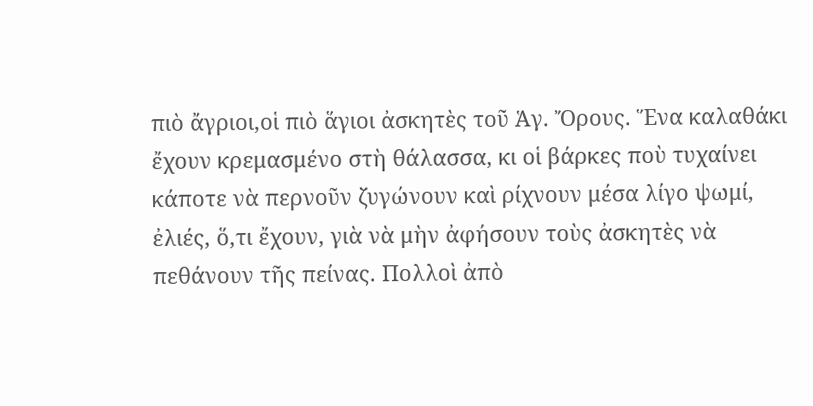πιὸ ἄγριοι,οἱ πιὸ ἅγιοι ἀσκητὲς τοῦ Ἁγ. Ὄρους. Ἕνα καλαθάκι ἔχουν κρεμασμένο στὴ θάλασσα, κι οἱ βάρκες ποὺ τυχαίνει κάποτε νὰ περνοῦν ζυγώνουν καὶ ρίχνουν μέσα λίγο ψωμί, ἐλιές, ὅ,τι ἔχουν, γιὰ νὰ μὴν ἀφήσουν τοὺς ἀσκητὲς νὰ πεθάνουν τῆς πείνας. Πολλοὶ ἀπὸ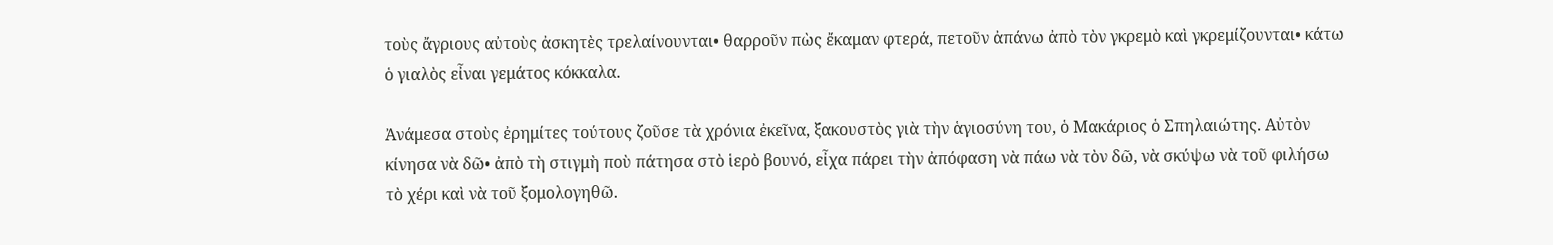τοὺς ἄγριους αὐτοὺς ἀσκητὲς τρελαίνουνται• θαρροῦν πὼς ἔκαμαν φτερά, πετοῦν ἀπάνω ἀπὸ τὸν γκρεμὸ καὶ γκρεμίζουνται• κάτω ὁ γιαλὸς εἶναι γεμάτος κόκκαλα.

Ἀνάμεσα στοὺς ἐρημίτες τούτους ζοῦσε τὰ χρόνια ἐκεῖνα, ξακουστὸς γιὰ τὴν ἁγιοσύνη του, ὁ Μακάριος ὁ Σπηλαιώτης. Αὐτὸν κίνησα νὰ δῶ• ἀπὸ τὴ στιγμὴ ποὺ πάτησα στὸ ἱερὸ βουνό, εἶχα πάρει τὴν ἀπόφαση νὰ πάω νὰ τὸν δῶ, νὰ σκύψω νὰ τοῦ φιλήσω τὸ χέρι καὶ νὰ τοῦ ξομολογηθῶ.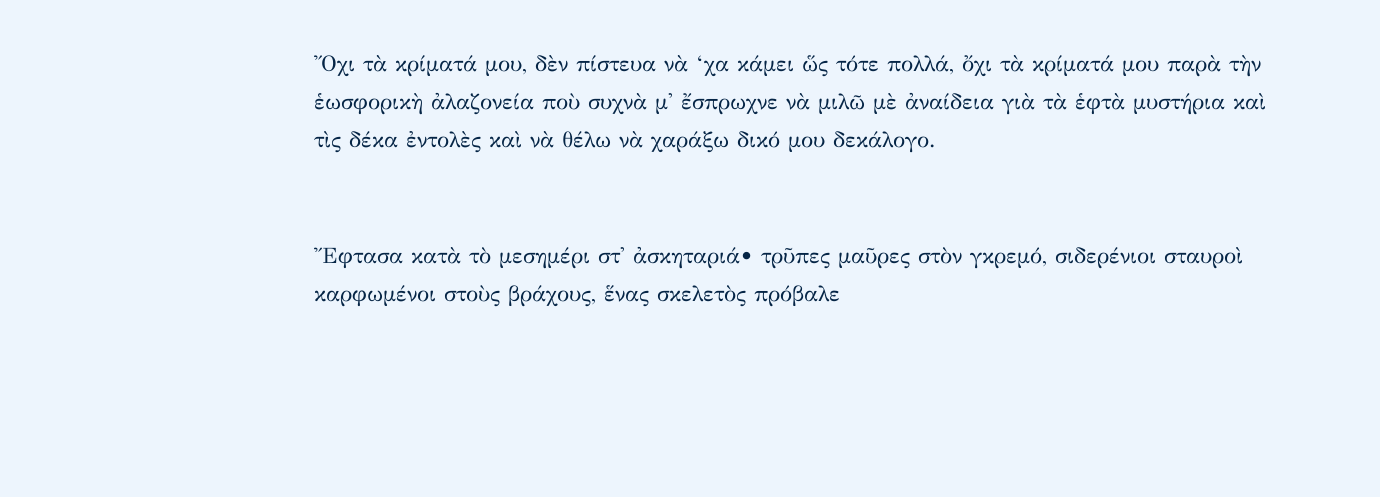Ὄχι τὰ κρίματά μου, δὲν πίστευα νὰ ‘χα κάμει ὥς τότε πολλά, ὄχι τὰ κρίματά μου παρὰ τὴν ἑωσφορικὴ ἀλαζονεία ποὺ συχνὰ μ' ἔσπρωχνε νὰ μιλῶ μὲ ἀναίδεια γιὰ τὰ ἑφτὰ μυστήρια καὶ τὶς δέκα ἐντολὲς καὶ νὰ θέλω νὰ χαράξω δικό μου δεκάλογο.


Ἔφτασα κατὰ τὸ μεσημέρι στ' ἀσκηταριά• τρῦπες μαῦρες στὸν γκρεμό, σιδερένιοι σταυροὶ καρφωμένοι στοὺς βράχους, ἕνας σκελετὸς πρόβαλε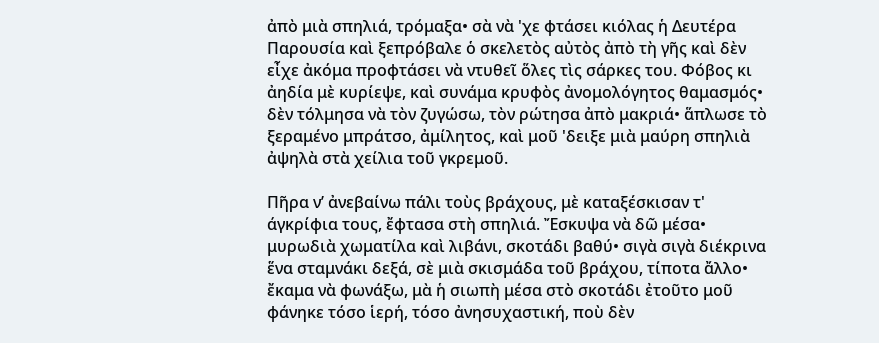ἀπὸ μιὰ σπηλιά, τρόμαξα• σὰ νὰ 'χε φτάσει κιόλας ἡ Δευτέρα Παρουσία καὶ ξεπρόβαλε ὁ σκελετὸς αὐτὸς ἀπὸ τὴ γῆς καὶ δὲν εἶχε ἀκόμα προφτάσει νὰ ντυθεῖ ὅλες τὶς σάρκες του. Φόβος κι ἀηδία μὲ κυρίεψε, καὶ συνάμα κρυφὸς ἀνομολόγητος θαμασμός• δὲν τόλμησα νὰ τὸν ζυγώσω, τὸν ρώτησα ἀπὸ μακριά• ἅπλωσε τὸ ξεραμένο μπράτσο, ἀμίλητος, καὶ μοῦ 'δειξε μιὰ μαύρη σπηλιὰ ἀψηλὰ στὰ χείλια τοῦ γκρεμοῦ.

Πῆρα ν’ ἀνεβαίνω πάλι τοὺς βράχους, μὲ καταξέσκισαν τ' άγκρίφια τους, ἔφτασα στὴ σπηλιά. Ἔσκυψα νὰ δῶ μέσα• μυρωδιὰ χωματίλα καὶ λιβάνι, σκοτάδι βαθύ• σιγὰ σιγὰ διέκρινα ἕνα σταμνάκι δεξά, σὲ μιὰ σκισμάδα τοῦ βράχου, τίποτα ἄλλο• ἔκαμα νὰ φωνάξω, μὰ ἡ σιωπὴ μέσα στὸ σκοτάδι ἐτοῦτο μοῦ φάνηκε τόσο ἱερή, τόσο ἀνησυχαστική, ποὺ δὲν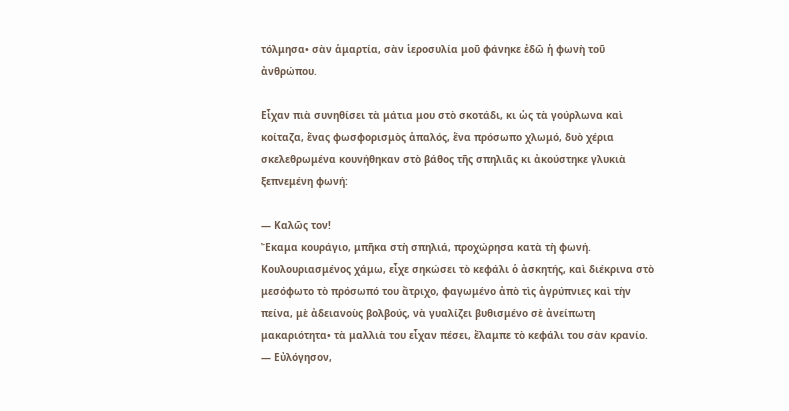τόλμησα• σὰν ἁμαρτία, σὰν ἱεροσυλία μοῦ φάνηκε ἐδῶ ἡ φωνὴ τοῦ ἀνθρώπου.

Εἶχαν πιὰ συνηθίσει τὰ μάτια μου στὸ σκοτάδι, κι ὡς τὰ γούρλωνα καὶ κοίταζα, ἕνας φωσφορισμὸς ἁπαλός, ἕνα πρόσωπο χλωμό, δυὸ χέρια σκελεθρωμένα κουνήθηκαν στὸ βάθος τῆς σπηλιᾶς κι ἀκούστηκε γλυκιὰ ξεπνεμένη φωνή:

— Καλῶς τον!
Ἔκαμα κουράγιο, μπῆκα στὴ σπηλιά, προχώρησα κατὰ τὴ φωνή. Κουλουριασμένος χάμω, εἶχε σηκώσει τὸ κεφάλι ὁ ἀσκητής, καὶ διέκρινα στὸ μεσόφωτο τὸ πρόσωπό του ἄτριχο, φαγωμένο ἀπὸ τὶς ἀγρύπνιες καὶ τὴν πείνα, μὲ ἀδειανοὺς βολβούς, νὰ γυαλίζει βυθισμένο σὲ ἀνείπωτη μακαριότητα• τὰ μαλλιὰ του εἶχαν πέσει, ἔλαμπε τὸ κεφάλι του σὰν κρανίο.
— Εὐλόγησον,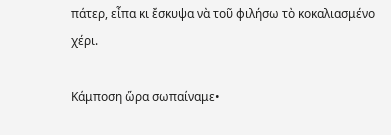πάτερ, εἶπα κι ἔσκυψα νὰ τοῦ φιλήσω τὸ κοκαλιασμένο χέρι.

Κάμποση ὥρα σωπαίναμε•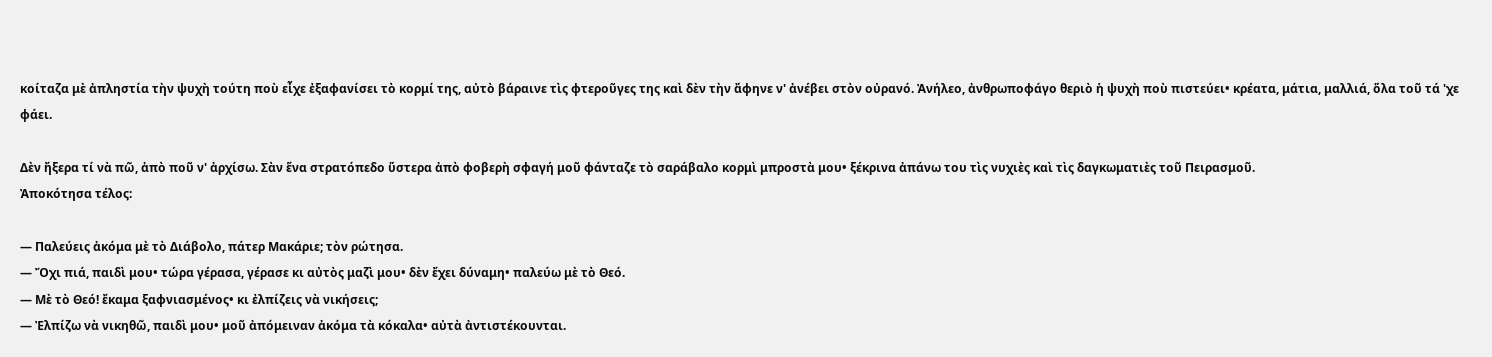κοίταζα μὲ ἀπληστία τὴν ψυχὴ τούτη ποὺ εἶχε ἐξαφανίσει τὸ κορμί της, αὐτὸ βάραινε τὶς φτεροῦγες της καὶ δὲν τὴν ἄφηνε ν' ἀνέβει στὸν οὐρανό. Ἀνήλεο, ἀνθρωποφάγο θεριὸ ἡ ψυχὴ ποὺ πιστεύει• κρέατα, μάτια, μαλλιά, ὅλα τοῦ τά 'χε φάει.

Δὲν ἤξερα τί νὰ πῶ, ἀπὸ ποῦ ν' ἀρχίσω. Σὰν ἕνα στρατόπεδο ὕστερα ἀπὸ φοβερὴ σφαγή μοῦ φάνταζε τὸ σαράβαλο κορμὶ μπροστὰ μου• ξέκρινα ἀπάνω του τὶς νυχιὲς καὶ τὶς δαγκωματιὲς τοῦ Πειρασμοῦ.
Ἀποκότησα τέλος:

— Παλεύεις ἀκόμα μὲ τὸ Διάβολο, πάτερ Μακάριε; τὸν ρώτησα.
— Ὄχι πιά, παιδὶ μου• τώρα γέρασα, γέρασε κι αὐτὸς μαζὶ μου• δὲν ἔχει δύναμη• παλεύω μὲ τὸ Θεό.
— Μὲ τὸ Θεό! ἔκαμα ξαφνιασμένος• κι ἐλπίζεις νὰ νικήσεις;
— Ἐλπίζω νὰ νικηθῶ, παιδὶ μου• μοῦ ἀπόμειναν ἀκόμα τὰ κόκαλα• αὐτὰ ἀντιστέκουνται.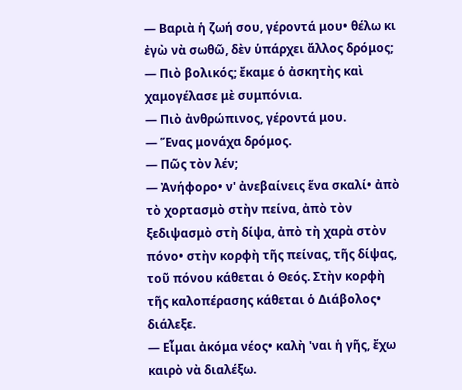— Βαριὰ ἡ ζωή σου, γέροντά μου• θέλω κι ἐγὼ νὰ σωθῶ, δὲν ὑπάρχει ἄλλος δρόμος;
— Πιὸ βολικός; ἔκαμε ὁ ἀσκητὴς καὶ χαμογέλασε μὲ συμπόνια.
— Πιὸ ἀνθρώπινος, γέροντά μου.
— Ἕνας μονάχα δρόμος.
— Πῶς τὸν λέν;
— Ἀνήφορο• ν' ἀνεβαίνεις ἕνα σκαλί• ἀπὸ τὸ χορτασμὸ στὴν πείνα, ἀπὸ τὸν ξεδιψασμὸ στὴ δίψα, ἀπὸ τὴ χαρὰ στὸν πόνο• στὴν κορφὴ τῆς πείνας, τῆς δίψας, τοῦ πόνου κάθεται ὁ Θεός. Στὴν κορφὴ τῆς καλοπέρασης κάθεται ὁ Διάβολος• διάλεξε.
— Εἶμαι ἀκόμα νέος• καλὴ 'ναι ἡ γῆς, ἔχω καιρὸ νὰ διαλέξω.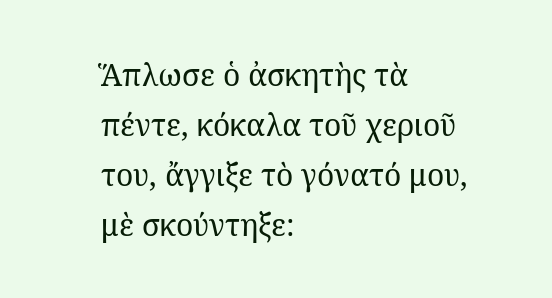Ἅπλωσε ὁ ἀσκητὴς τὰ πέντε, κόκαλα τοῦ χεριοῦ του, ἄγγιξε τὸ γόνατό μου, μὲ σκούντηξε: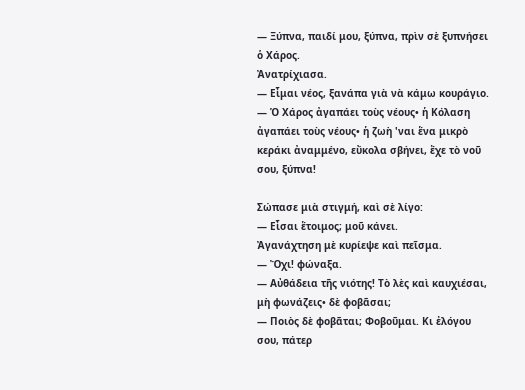— Ξύπνα, παιδί μου, ξύπνα, πρὶν σὲ ξυπνήσει ὁ Χάρος.
Ἀνατρίχιασα.
— Εἶμαι νέος, ξανάπα γιὰ νὰ κάμω κουράγιο.
— Ὁ Χάρος ἀγαπάει τοὺς νέους• ἡ Κόλαση ἀγαπάει τοὺς νέους• ἡ ζωὴ 'ναι ἕνα μικρὸ κεράκι ἀναμμένο, εὔκολα σβήνει, ἔχε τὸ νοῦ σου, ξύπνα!

Σώπασε μιὰ στιγμή, καὶ σὲ λίγο:
— Εἶσαι ἕτοιμος; μοῦ κάνει.
Ἀγανάχτηση μὲ κυρίεψε καὶ πεῖσμα.
— Ὄχι! φώναξα.
— Αὐθάδεια τῆς νιότης! Τὸ λὲς καὶ καυχιέσαι, μὴ φωνάζεις• δὲ φοβᾶσαι;
— Ποιὸς δὲ φοβᾶται; Φοβοῦμαι. Κι ἐλόγου σου, πάτερ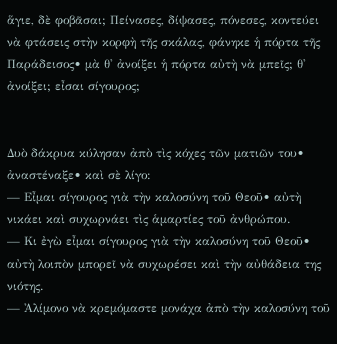ἅγιε, δὲ φοβᾶσαι; Πείνασες, δίψασες, πόνεσες, κοντεύει νὰ φτάσεις στὴν κορφὴ τῆς σκάλας, φάνηκε ἡ πόρτα τῆς Παράδεισος• μὰ θ' ἀνοίξει ἡ πόρτα αὐτὴ νὰ μπεῖς; θ' ἀνοίξει; εἶσαι σίγουρος;


Δυὸ δάκρυα κύλησαν ἀπὸ τὶς κόχες τῶν ματιῶν του• ἀναστέναξε• καὶ σὲ λίγο:
— Εἶμαι σίγουρος γιὰ τὴν καλοσύνη τοῦ Θεοῦ• αὐτὴ νικάει καὶ συχωρνάει τὶς ἁμαρτίες τοῦ ἀνθρώπου.
— Κι ἐγὼ εἶμαι σίγουρος γιὰ τὴν καλοσύνη τοῦ Θεοῦ• αὐτὴ λοιπὸν μπορεῖ νὰ συχωρέσει καὶ τὴν αὐθάδεια της νιότης.
— Ἀλίμονο νὰ κρεμόμαστε μονάχα ἀπὸ τὴν καλοσύνη τοῦ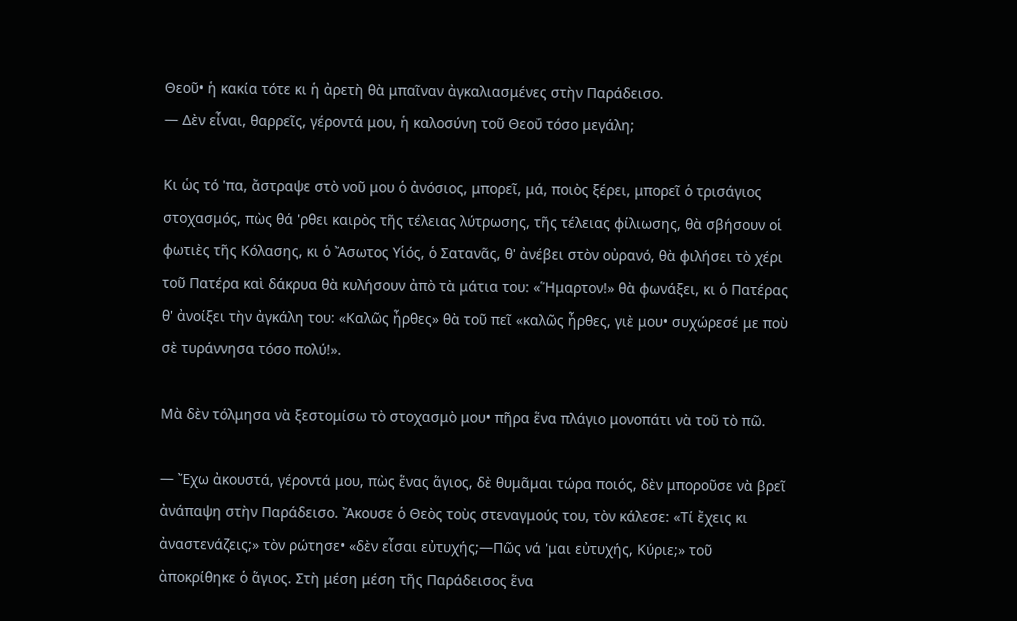Θεοῦ• ἡ κακία τότε κι ἡ ἀρετὴ θὰ μπαῖναν ἀγκαλιασμένες στὴν Παράδεισο.
— Δὲν εἶναι, θαρρεῖς, γέροντά μου, ἡ καλοσύνη τοῦ Θεοΰ τόσο μεγάλη;

Κι ὡς τό 'πα, ἄστραψε στὸ νοῦ μου ὁ ἀνόσιος, μπορεῖ, μά, ποιὸς ξέρει, μπορεῖ ὁ τρισάγιος στοχασμός, πὼς θά 'ρθει καιρὸς τῆς τέλειας λύτρωσης, τῆς τέλειας φίλιωσης, θὰ σβήσουν οἱ φωτιὲς τῆς Κόλασης, κι ὁ Ἄσωτος Υἱός, ὁ Σατανᾶς, θ' ἀνέβει στὸν οὐρανό, θὰ φιλήσει τὸ χέρι τοῦ Πατέρα καὶ δάκρυα θὰ κυλήσουν ἀπὸ τὰ μάτια του: «Ἥμαρτον!» θὰ φωνάξει, κι ὁ Πατέρας θ' ἀνοίξει τὴν ἀγκάλη του: «Καλῶς ἦρθες» θὰ τοῦ πεῖ «καλῶς ἦρθες, γιὲ μου• συχώρεσέ με ποὺ σὲ τυράννησα τόσο πολύ!».

Μὰ δὲν τόλμησα νὰ ξεστομίσω τὸ στοχασμὸ μου• πῆρα ἕνα πλάγιο μονοπάτι νὰ τοῦ τὸ πῶ.

— Ἔχω ἀκουστά, γέροντά μου, πὼς ἕνας ἅγιος, δὲ θυμᾶμαι τώρα ποιός, δὲν μποροῦσε νὰ βρεῖ ἀνάπαψη στὴν Παράδεισο. Ἄκουσε ὁ Θεὸς τοὺς στεναγμούς του, τὸν κάλεσε: «Τί ἔχεις κι ἀναστενάζεις;» τὸν ρώτησε• «δὲν εἶσαι εὐτυχής;—Πῶς νά 'μαι εὐτυχής, Κύριε;» τοῦ ἀποκρίθηκε ὁ ἅγιος. Στὴ μέση μέση τῆς Παράδεισος ἕνα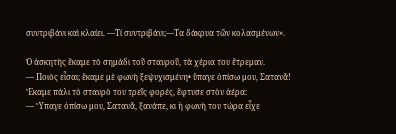συντριβάνι καὶ κλαίει. —Τί συντριβάνι;—Τα δάκρυα τῶν κολασμένων».

Ὁ ἀσκητὴς ἔκαμε τὸ σημάδι τοῦ σταυροῦ, τὰ χέρια του ἔτρεμαν.
— Ποιὸς εἶσαι; ἔκαμε μὲ φωνὴ ξεψυχισμένη• ὕπαγε ὀπίσω μου, Σατανᾶ!
Ἔκαμε πάλι τὸ σταυρὸ του τρεῖς φορές, ἔφτυσε στὸν ἀέρα:
— Ὕπαγε ὀπίσω μου, Σατανᾶ, ξανάπε, κι ἡ φωνὴ του τώρα εἶχε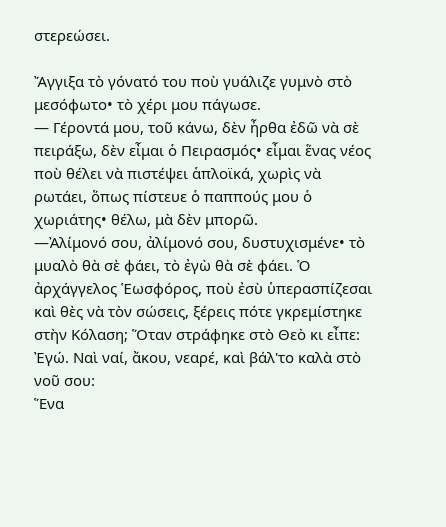στερεώσει.

Ἄγγιξα τὸ γόνατό του ποὺ γυάλιζε γυμνὸ στὸ μεσόφωτο• τὸ χέρι μου πάγωσε.
— Γέροντά μου, τοῦ κάνω, δὲν ἦρθα ἐδῶ νὰ σὲ πειράξω, δὲν εἶμαι ὁ Πειρασμός• εἶμαι ἕνας νέος ποὺ θέλει νὰ πιστέψει ἁπλοϊκά, χωρὶς νὰ ρωτάει, ὅπως πίστευε ὁ παππούς μου ὁ χωριάτης• θέλω, μὰ δὲν μπορῶ.
—Ἀλίμονό σου, ἀλίμονό σου, δυστυχισμένε• τὸ μυαλὸ θὰ σὲ φάει, τὸ ἐγὼ θὰ σὲ φάει. Ὁ ἀρχάγγελος Ἑωσφόρος, ποὺ ἐσὺ ὑπερασπίζεσαι καὶ θὲς νὰ τὸν σώσεις, ξέρεις πότε γκρεμίστηκε στὴν Κόλαση; Ὅταν στράφηκε στὸ Θεὸ κι εἶπε: Ἐγώ. Ναὶ ναί, ἄκου, νεαρέ, καὶ βάλ'το καλὰ στὸ νοῦ σου:
Ἕνα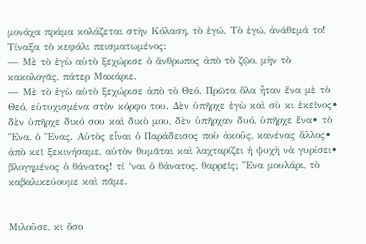μονάχα πράμα κολάζεται στὴν Κόλαση, τὸ ἐγώ. Τὸ ἐγώ, ἀνάθεμά το!
Τίναξα τὸ κεφάλι πεισματωμένος:
— Μὲ τὸ ἐγὼ αὐτὸ ξεχώρισε ὁ ἄνθρωπος ἀπὸ τὸ ζῷο, μὴν τὸ κακολογᾶς, πάτερ Μακάριε.
— Μὲ τὸ ἐγὼ αὐτὸ ξεχώρισε ἀπὸ τὸ Θεό. Πρῶτα ὅλα ἦταν ἕνα μὲ τὸ Θεό, εὐτυχισμένα στὸν κόρφο του. Δὲν ὑπῆρχε ἐγὼ καὶ σὺ κι ἐκεῖνος• δὲν ὑπῆρχε δικό σου καὶ δικὸ μου, δὲν ὑπῆρχαν δυό, ὑπῆρχε ἕνα• τὸ Ἕνα, ὁ Ἕνας. Αὐτὸς εἶναι ὁ Παράδεισος ποὺ ἀκοῦς, κανένας ἂλλος• ἀπὸ κεῖ ξεκινήσαμε, αὐτὸν θυμᾶται καὶ λαχταρίζει ἡ ψυχὴ νὰ γυρίσει• βλογημένος ὁ θάνατος! τί ‘ναι ὁ θάνατος, θαρρεῖς; Ἕνα μουλάρι, τὸ καβαλικεύουμε καὶ πᾶμε.


Μιλοῦσε, κι ὅσο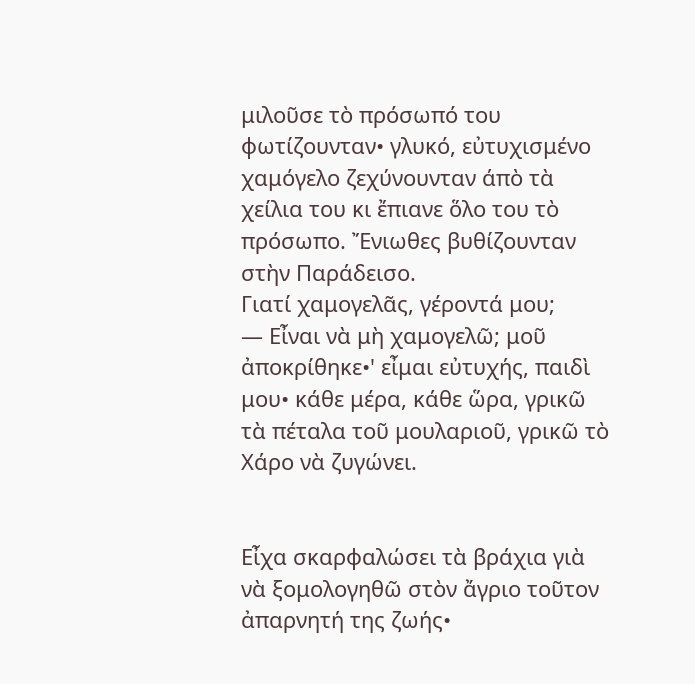μιλοῦσε τὸ πρόσωπό του φωτίζουνταν• γλυκό, εὐτυχισμένο χαμόγελο ζεχύνουνταν άπὸ τὰ χείλια του κι ἔπιανε ὅλο του τὸ πρόσωπο. Ἔνιωθες βυθίζουνταν στὴν Παράδεισο.
Γιατί χαμογελᾶς, γέροντά μου;
— Εἶναι νὰ μὴ χαμογελῶ; μοῦ ἀποκρίθηκε•' εἶμαι εὐτυχής, παιδὶ μου• κάθε μέρα, κάθε ὥρα, γρικῶ τὰ πέταλα τοῦ μουλαριοῦ, γρικῶ τὸ Χάρο νὰ ζυγώνει.


Εἶχα σκαρφαλώσει τὰ βράχια γιὰ νὰ ξομολογηθῶ στὸν ἄγριο τοῦτον ἀπαρνητή της ζωής•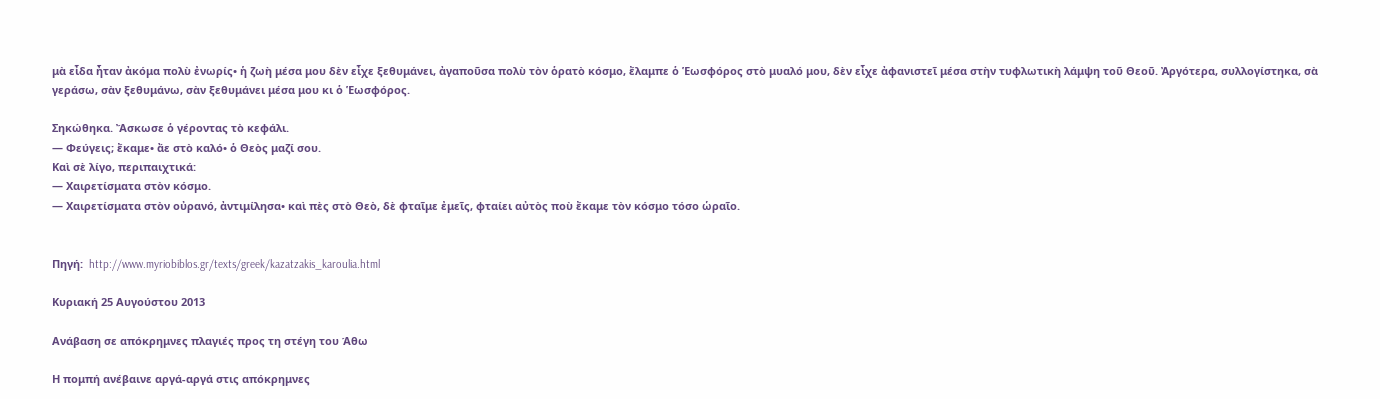μὰ εἶδα ἦταν ἀκόμα πολὺ ἐνωρίς• ἡ ζωὴ μέσα μου δὲν εἶχε ξεθυμάνει, ἀγαποῦσα πολὺ τὸν ὁρατὸ κόσμο, ἔλαμπε ὁ Ἑωσφόρος στὸ μυαλό μου, δὲν εἶχε ἀφανιστεῖ μέσα στὴν τυφλωτικὴ λάμψη τοῦ Θεοῦ. Ἀργότερα, συλλογίστηκα, σὰ γεράσω, σὰν ξεθυμάνω, σὰν ξεθυμάνει μέσα μου κι ὁ Ἑωσφόρος.

Σηκώθηκα. Ἄσκωσε ὁ γέροντας τὸ κεφάλι.
— Φεύγεις; ἔκαμε• ἄε στὸ καλό• ὁ Θεὸς μαζί σου.
Καὶ σὲ λίγο, περιπαιχτικά:
— Χαιρετίσματα στὸν κόσμο.
— Χαιρετίσματα στὸν οὐρανό, ἀντιμίλησα• καὶ πὲς στὸ Θεὸ, δὲ φταῖμε ἐμεῖς, φταίει αὐτὸς ποὺ ἔκαμε τὸν κόσμο τόσο ὡραῖο.


Πηγή:  http://www.myriobiblos.gr/texts/greek/kazatzakis_karoulia.html

Κυριακή 25 Αυγούστου 2013

Ανάβαση σε απόκρημνες πλαγιές προς τη στέγη του Άθω

Η πομπή ανέβαινε αργά-αργά στις απόκρημνες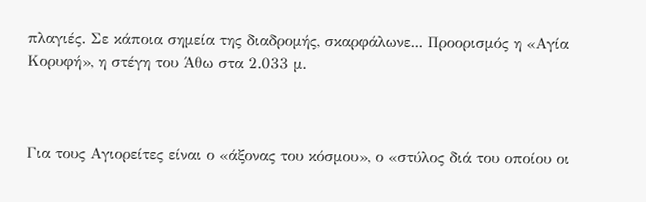πλαγιές. Σε κάποια σημεία της διαδρομής, σκαρφάλωνε... Προορισμός η «Αγία Κορυφή», η στέγη του Άθω στα 2.033 μ.



Για τους Αγιορείτες είναι ο «άξονας του κόσμου», ο «στύλος διά του οποίου οι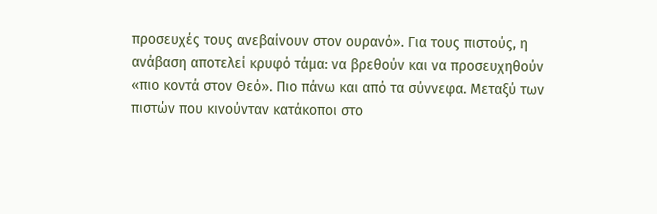προσευχές τους ανεβαίνουν στον ουρανό». Για τους πιστούς, η ανάβαση αποτελεί κρυφό τάμα: να βρεθούν και να προσευχηθούν «πιο κοντά στον Θεό». Πιο πάνω και από τα σύννεφα. Μεταξύ των πιστών που κινούνταν κατάκοποι στο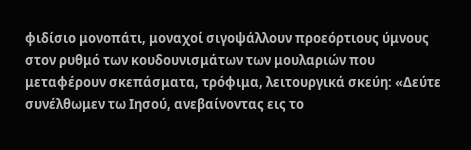φιδίσιο μονοπάτι, μοναχοί σιγοψάλλουν προεόρτιους ύμνους στον ρυθμό των κουδουνισμάτων των μουλαριών που μεταφέρουν σκεπάσματα, τρόφιμα, λειτουργικά σκεύη: «Δεύτε συνέλθωμεν τω Ιησού, ανεβαίνοντας εις το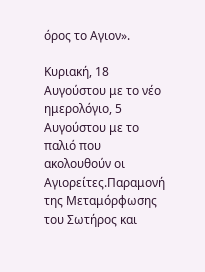όρος το Αγιον».

Κυριακή, 18 Αυγούστου με το νέο ημερολόγιο, 5 Αυγούστου με το παλιό που ακολουθούν οι Αγιορείτες.Παραμονή της Μεταμόρφωσης του Σωτήρος και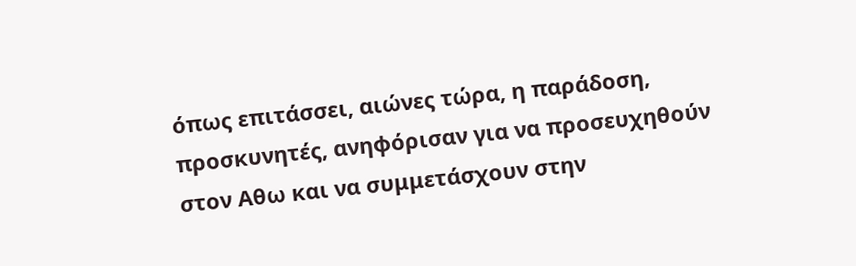όπως επιτάσσει, αιώνες τώρα, η παράδοση, προσκυνητές, ανηφόρισαν για να προσευχηθούν στον Αθω και να συμμετάσχουν στην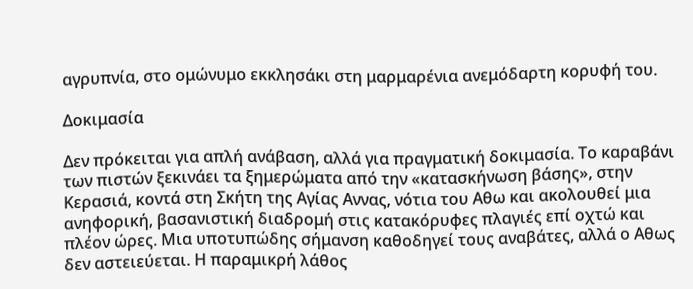αγρυπνία, στο ομώνυμο εκκλησάκι στη μαρμαρένια ανεμόδαρτη κορυφή του.

Δοκιμασία

Δεν πρόκειται για απλή ανάβαση, αλλά για πραγματική δοκιμασία. Το καραβάνι των πιστών ξεκινάει τα ξημερώματα από την «κατασκήνωση βάσης», στην Κερασιά, κοντά στη Σκήτη της Αγίας Αννας, νότια του Αθω και ακολουθεί μια ανηφορική, βασανιστική διαδρομή στις κατακόρυφες πλαγιές επί οχτώ και πλέον ώρες. Μια υποτυπώδης σήμανση καθοδηγεί τους αναβάτες, αλλά ο Αθως δεν αστειεύεται. Η παραμικρή λάθος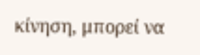κίνηση, μπορεί να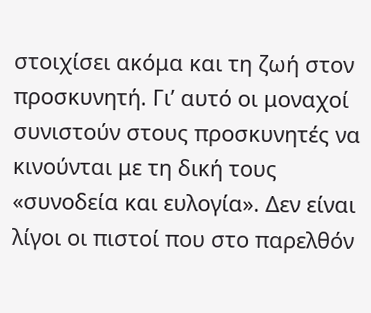στοιχίσει ακόμα και τη ζωή στον προσκυνητή. Γι’ αυτό οι μοναχοί συνιστούν στους προσκυνητές να κινούνται με τη δική τους «συνοδεία και ευλογία». Δεν είναι λίγοι οι πιστοί που στο παρελθόν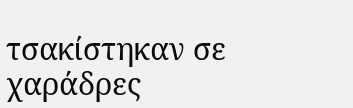τσακίστηκαν σε χαράδρες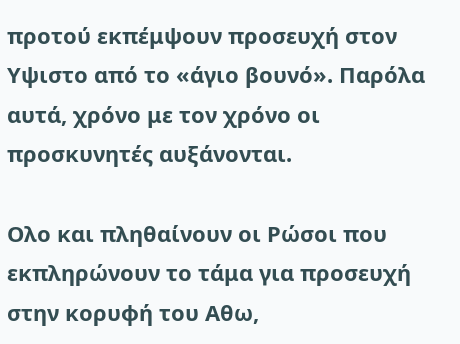προτού εκπέμψουν προσευχή στον Υψιστο από το «άγιο βουνό». Παρόλα αυτά, χρόνο με τον χρόνο οι προσκυνητές αυξάνονται.

Ολο και πληθαίνουν οι Ρώσοι που εκπληρώνουν το τάμα για προσευχή στην κορυφή του Αθω,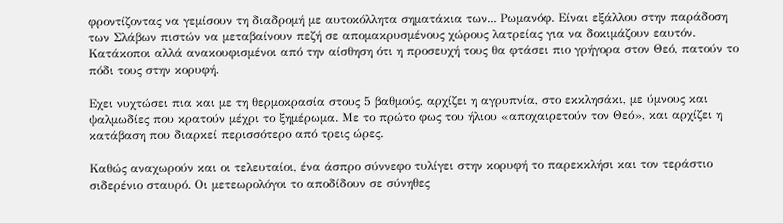φροντίζοντας να γεμίσουν τη διαδρομή με αυτοκόλλητα σηματάκια των... Ρωμανόφ. Είναι εξάλλου στην παράδοση των Σλάβων πιστών να μεταβαίνουν πεζή σε απομακρυσμένους χώρους λατρείας για να δοκιμάζουν εαυτόν. Κατάκοποι αλλά ανακουφισμένοι από την αίσθηση ότι η προσευχή τους θα φτάσει πιο γρήγορα στον Θεό, πατούν το πόδι τους στην κορυφή.

Εχει νυχτώσει πια και με τη θερμοκρασία στους 5 βαθμούς, αρχίζει η αγρυπνία, στο εκκλησάκι, με ύμνους και ψαλμωδίες που κρατούν μέχρι το ξημέρωμα. Με το πρώτο φως του ήλιου «αποχαιρετούν τον Θεό», και αρχίζει η κατάβαση που διαρκεί περισσότερο από τρεις ώρες.

Καθώς αναχωρούν και οι τελευταίοι, ένα άσπρο σύννεφο τυλίγει στην κορυφή το παρεκκλήσι και τον τεράστιο σιδερένιο σταυρό. Οι μετεωρολόγοι το αποδίδουν σε σύνηθες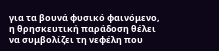για τα βουνά φυσικό φαινόμενο, η θρησκευτική παράδοση θέλει να συμβολίζει τη νεφέλη που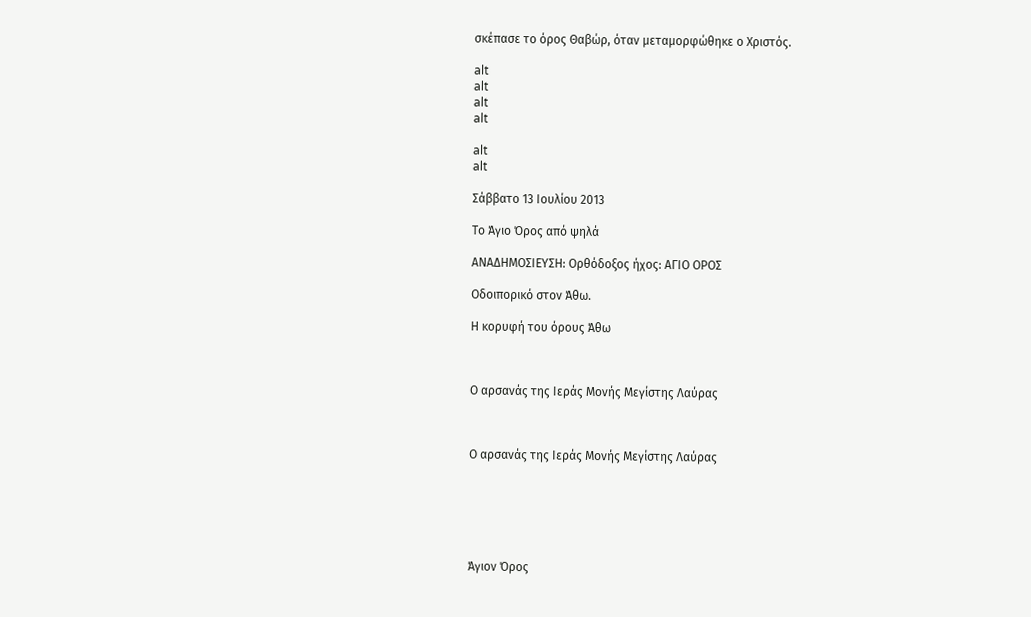σκέπασε το όρος Θαβώρ, όταν μεταμορφώθηκε ο Χριστός.

alt
alt
alt
alt

alt
alt

Σάββατο 13 Ιουλίου 2013

Το Άγιο Όρος από ψηλά

ΑΝΑΔΗΜΟΣΙΕΥΣΗ: Ορθόδοξος ήχος: ΑΓΙΟ ΟΡΟΣ

Οδοιπορικό στον Άθω.

Η κορυφή του όρους Άθω



Ο αρσανάς της Ιεράς Μονής Μεγίστης Λαύρας



Ο αρσανάς της Ιεράς Μονής Μεγίστης Λαύρας






Άγιον Όρος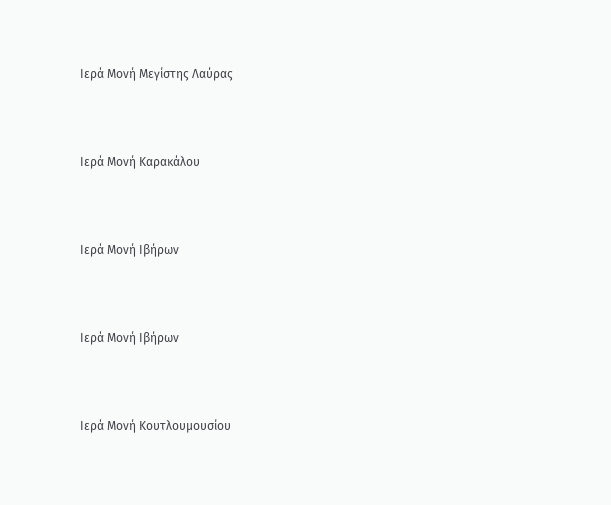Ιερά Μονή Μεγίστης Λαύρας



Ιερά Μονή Καρακάλου



Ιερά Μονή Ιβήρων



Ιερά Μονή Ιβήρων



Ιερά Μονή Κουτλουμουσίου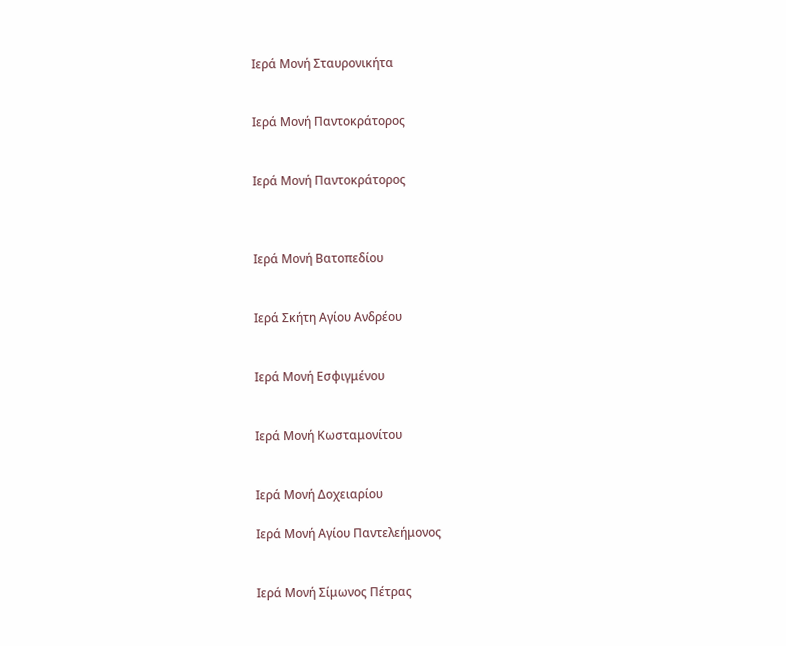Ιερά Μονή Σταυρονικήτα


Ιερά Μονή Παντοκράτορος


Ιερά Μονή Παντοκράτορος



Ιερά Μονή Βατοπεδίου


Ιερά Σκήτη Αγίου Ανδρέου


Ιερά Μονή Εσφιγμένου


Ιερά Μονή Κωσταμονίτου


Ιερά Μονή Δοχειαρίου

Ιερά Μονή Αγίου Παντελεήμονος


Ιερά Μονή Σίμωνος Πέτρας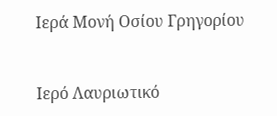Ιερά Μονή Οσίου Γρηγορίου


Ιερό Λαυριωτικό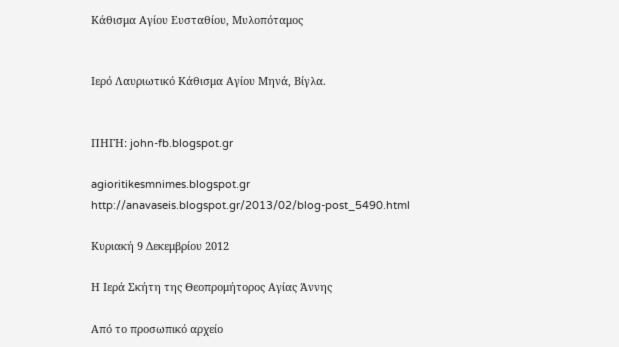Κάθισμα Αγίου Ευσταθίου, Μυλοπόταμος


Ιερό Λαυριωτικό Κάθισμα Αγίου Μηνά, Βίγλα.


ΠΗΓΗ: john-fb.blogspot.gr

agioritikesmnimes.blogspot.gr
http://anavaseis.blogspot.gr/2013/02/blog-post_5490.html

Κυριακή 9 Δεκεμβρίου 2012

Η Ιερά Σκήτη της Θεοπρομήτορος Αγίας Άννης

Από το προσωπικό αρχείο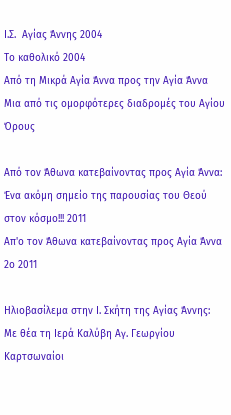Ι.Σ.  Αγίας Άννης 2004
Το καθολικό 2004
Από τη Μικρά Αγία Άννα προς την Αγία Άννα
Μια από τις ομορφότερες διαδρομές του Αγίου Όρους

Από τον Άθωνα κατεβαίνοντας προς Αγία Άννα:
Ένα ακόμη σημείο της παρουσίας του Θεού στον κόσμο!!! 2011
Απ'ο τον Άθωνα κατεβαίνοντας προς Αγία Άννα 2ο 2011

Ηλιοβασίλεμα στην Ι. Σκήτη της Αγίας Άννης:
Με θέα τη Ιερά Καλύβη Αγ. Γεωργίου Καρτσωναίοι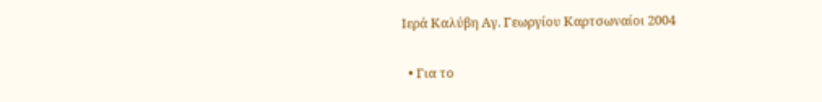Ιερά Καλύβη Αγ. Γεωργίου Καρτσωναίοι 2004

  • Για το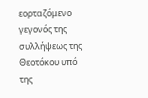εορταζόμενο γεγονός της συλλήψεως της Θεοτόκου υπό της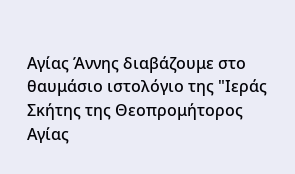Αγίας Άννης διαβάζουμε στο θαυμάσιο ιστολόγιο της "Ιεράς Σκήτης της Θεοπρομήτορος Αγίας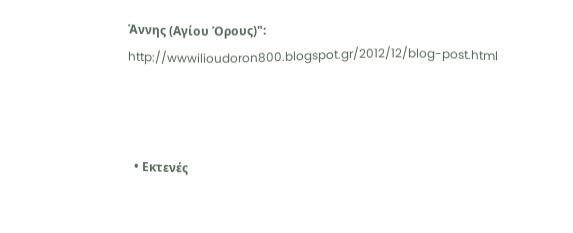Άννης (Αγίου Όρους)": http://wwwilioudoron800.blogspot.gr/2012/12/blog-post.html



  • Εκτενές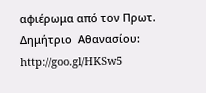αφιέρωμα από τον Πρωτ. Δημήτριο  Αθανασίου: http://goo.gl/HKSw5